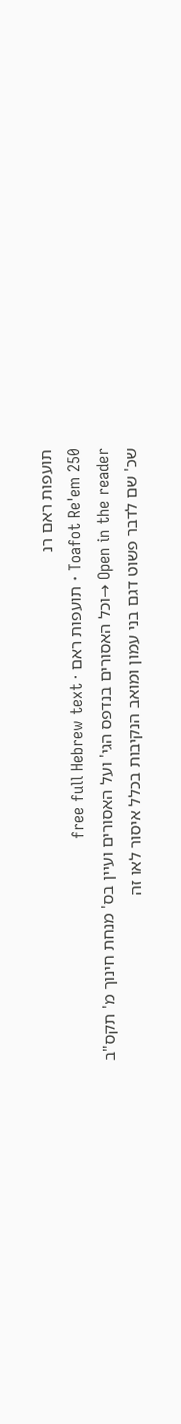תועפות ראם רנ
Toafot Re'em 250 · תועפות ראם · free full Hebrew text
Open in the reader →וכל האסורים בנדפס הגי' ועל האסורים ועיין בס' מנחת חינוך מ' תקס"ב שכ' שם לדבר פשוט דגם בני עמון ומואב הנקיבות בכלל איסור לאו זה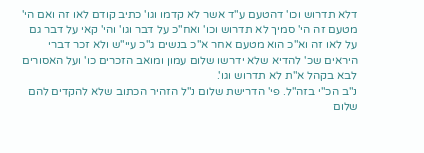דלא תדרוש וכו' דהטעם ע"ד אשר לא קדמו וגו' כתיב קודם לאו זה ואם הי' מטעם זה הי' סמיך לא תדרוש וכו' ואח"כ על דבר וגו' והי' קאי על דבר גם על לאו זה וא"כ הוא מטעם אחר א"כ בנשים ג"כ עיי"ש ולא זכר דברי היראים שכ' להדיא שלא ידרשו שלום עמון ומואב הזכרים כו' ועל האסורים לבא בקהל א"ת לא תדרוש וגו'.
נ"ב הכ"י בזה"ל. פי' הדרישת שלום נ"ל הזהיר הכתוב שלא להקדים להם שלום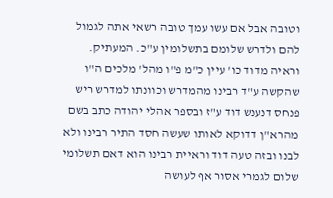וטובה אבל אם עשו עמך טובה רשאי אתה לגמול להם ולדרש שלומם בתשלומין ע"כ. המעתיק.
וראיה מדוד כו' עיין כ"מ פ"ו מהל' מלכים ה"ו שהקשה ע"ד רבינו מהמדרש וכוונתו למדרש ריש פנחס דנענש דוד ע"ז ובספר אהלי יהודה כתב בשם מהרא"ן דדוקא לאותו שעשה חסד התיר רבינו ולא לבנו ובזה טעה דוד וראיית רבינו הוא דאם תשלומי שלום לגמרי אסור אף לעושה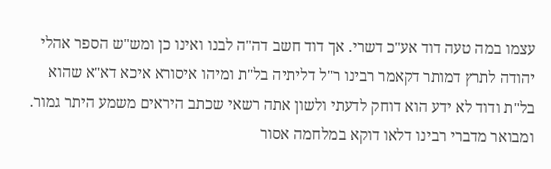עצמו במה טעה דוד אע"כ דשרי. אך דוד חשב דה"ה לבנו ואינו כן ומש"ש הספר אהלי יהודה לתרץ דמותר דקאמר רבינו ר"ל דליתיה בל"ת ומיהו איסורא איכא דא"א שהוא בל"ת ודוד לא ידע הוא דוחק לדעתי ולשון אתה רשאי שכתב היראים משמע היתר גמור. ומבואר מדברי רבינו דלאו דוקא במלחמה אסור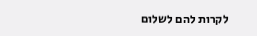לקרות להם לשלום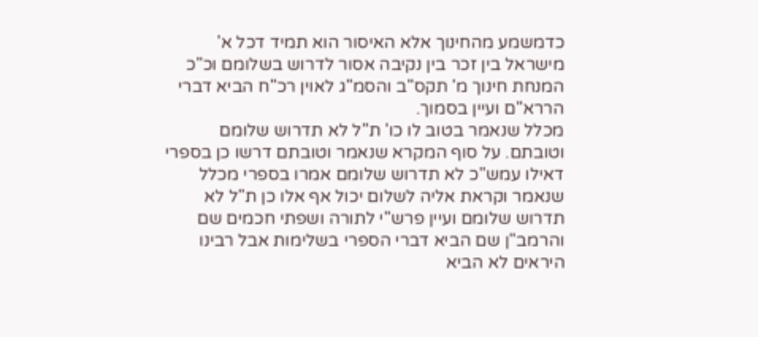כדמשמע מהחינוך אלא האיסור הוא תמיד דכל א' מישראל בין זכר בין נקיבה אסור לדרוש בשלומם וכ"כ המנחת חינוך מ' תקס"ב והסמ"ג לאוין רכ"ח הביא דברי הררא"ם ועיין בסמוך.
מכלל שנאמר בטוב לו כו' ת"ל לא תדרוש שלומם וטובתם. על סוף המקרא שנאמר וטובתם דרשו כן בספרי דאילו עמש"כ לא תדרוש שלומם אמרו בספרי מכלל שנאמר וקראת אליה לשלום יכול אף אלו כן ת"ל לא תדרוש שלומם ועיין פרש"י לתורה ושפתי חכמים שם והרמב"ן שם הביא דברי הספרי בשלימות אבל רבינו היראים לא הביא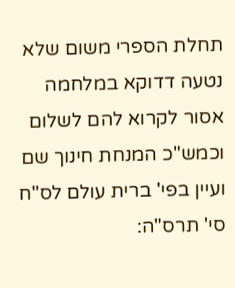תחלת הספרי משום שלא נטעה דדוקא במלחמה אסור לקרוא להם לשלום וכמש"כ המנחת חינוך שם ועיין בפי' ברית עולם לס"ח סי' תרס"ה: